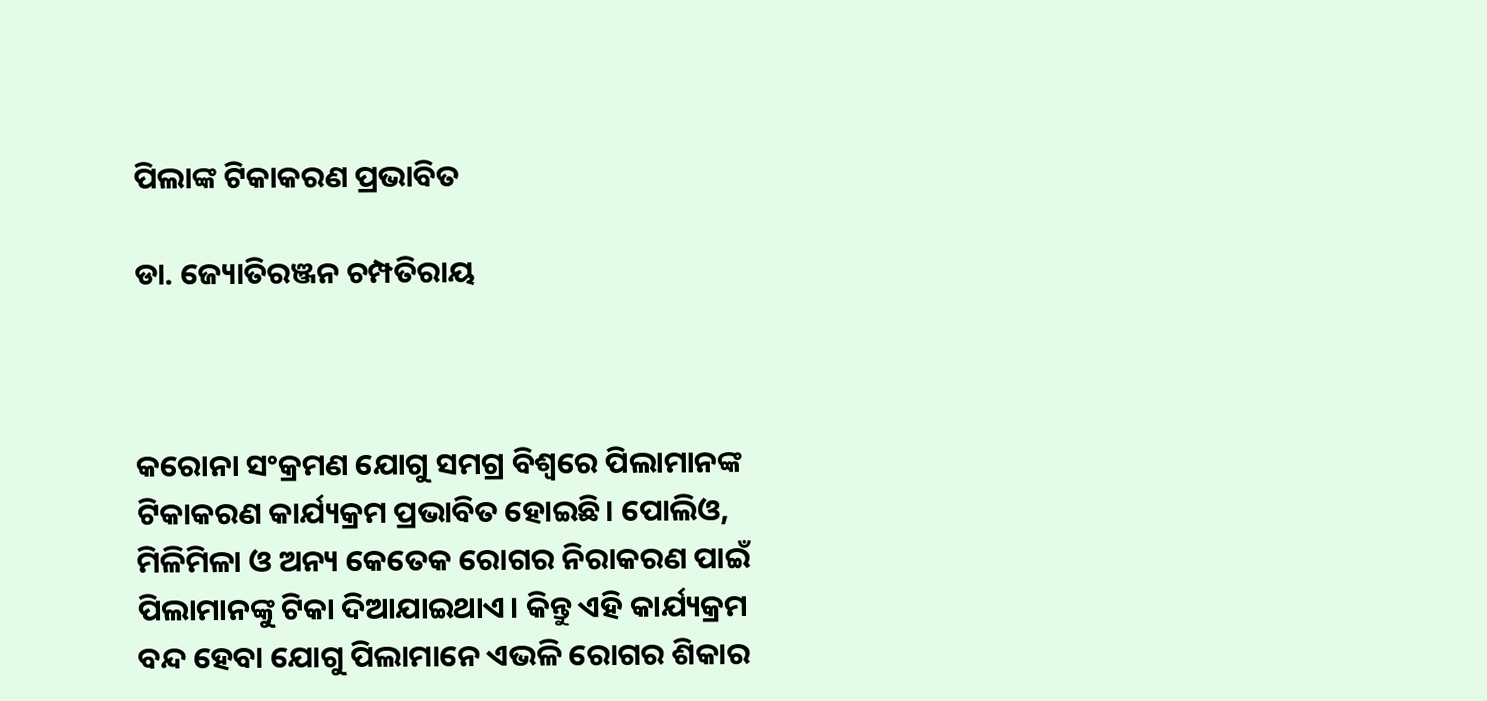ପିଲାଙ୍କ ଟିକାକରଣ ପ୍ରଭାବିତ

ଡା. ଜ୍ୟୋତିରଞ୍ଜନ ଚମ୍ପତିରାୟ



କରୋନା ସଂକ୍ରମଣ ଯୋଗୁ ସମଗ୍ର ବିଶ୍ୱରେ ପିଲାମାନଙ୍କ ଟିକାକରଣ କାର୍ଯ୍ୟକ୍ରମ ପ୍ରଭାବିତ ହୋଇଛି। ପୋଲିଓ, ମିଳିମିଳା ଓ ଅନ୍ୟ କେତେକ ରୋଗର ନିରାକରଣ ପାଇଁ ପିଲାମାନଙ୍କୁ ଟିକା ଦିଆଯାଇଥାଏ। କିନ୍ତୁ ଏହି କାର୍ଯ୍ୟକ୍ରମ ବନ୍ଦ ହେବା ଯୋଗୁ ପିଲାମାନେ ଏଭଳି ରୋଗର ଶିକାର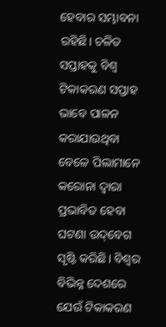ହେବାର ସମ୍ଭାବନା ରହିଛି। ଚଳିତ ସପ୍ତାହକୁ ବିଶ୍ୱ ଟିକାକରଣ ସପ୍ତାହ ଭାବେ ପାଳନ କରାଯାଉଥିବା ବେଳେ ପିଲାମାନେ କରୋନା ଦ୍ୱାରା ପ୍ରଭାବିତ ହେବା ଘଟଣା ଉଦ୍‌ବେଗ ସୃଷ୍ଟି କରିଛି। ବିଶ୍ୱର ବିଭିନ୍ନ ଦେଶରେ ଯେଉଁ ଟିକାକରଣ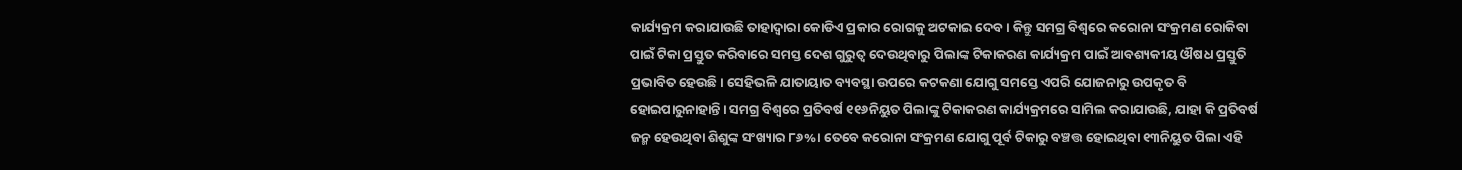କାର୍ଯ୍ୟକ୍ରମ କରାଯାଉଛି ତାହାଦ୍ୱାରା କୋଡିଏ ପ୍ରକାର ରୋଗକୁ ଅଟକାଇ ଦେବ। କିନ୍ତୁ ସମଗ୍ର ବିଶ୍ୱରେ କରୋନା ସଂକ୍ରମଣ ରୋକିବା ପାଇଁ ଟିକା ପ୍ରସ୍ତୁତ କରିବାରେ ସମସ୍ତ ଦେଶ ଗୁରୁତ୍ୱ ଦେଉଥିବାରୁ ପିଲାଙ୍କ ଟିକାକରଣ କାର୍ଯ୍ୟକ୍ରମ ପାଇଁ ଆବଶ୍ୟକୀୟ ଔଷଧ ପ୍ରସ୍ତୁତି ପ୍ରଭାବିତ ହେଉଛି। ସେହିଭଳି ଯାତାୟାତ ବ୍ୟବସ୍ଥା ଉପରେ କଟକଣା ଯୋଗୁ ସମସ୍ତେ ଏପରି ଯୋଜନାରୁ ଉପକୃତ ବି ହୋଇପାରୁନାହାନ୍ତି। ସମଗ୍ର ବିଶ୍ୱରେ ପ୍ରତିବର୍ଷ ୧୧୬ନିୟୁତ ପିଲାଙ୍କୁ ଟିକାକରଣ କାର୍ଯ୍ୟକ୍ରମରେ ସାମିଲ କରାଯାଉଛି, ଯାହା କି ପ୍ରତିବର୍ଷ ଜନ୍ମ ହେଉଥିବା ଶିଶୁଙ୍କ ସଂଖ୍ୟାର ୮୬%। ତେବେ କରୋନା ସଂକ୍ରମଣ ଯୋଗୁ ପୂର୍ବ ଟିକାରୁ ବଞ୍ଚତ୍ତ ହୋଇଥିବା ୧୩ନିୟୁତ ପିଲା ଏହି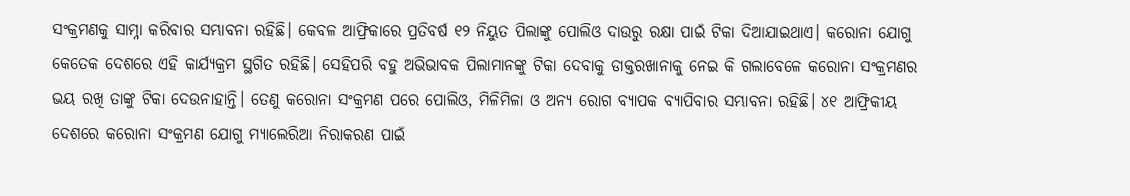ସଂକ୍ରମଣକୁ ସାମ୍ନା କରିବାର ସମ୍ଭାବନା ରହିଛି। କେବଳ ଆଫ୍ରିକାରେ ପ୍ରତିବର୍ଷ ୧୨ ନିୟୁତ ପିଲାଙ୍କୁ ପୋଲିଓ ଦାଉରୁ ରକ୍ଷା ପାଇଁ ଟିକା ଦିଆଯାଇଥାଏ। କରୋନା ଯୋଗୁ କେତେକ ଦେଶରେ ଏହି କାର୍ଯ୍ୟକ୍ରମ ସ୍ଥଗିତ ରହିଛି। ସେହିପରି ବହୁ ଅଭିଭାବକ ପିଲାମାନଙ୍କୁ ଟିକା ଦେବାକୁ ଡାକ୍ତରଖାନାକୁ ନେଇ କି ଗଲାବେଳେ କରୋନା ସଂକ୍ରମଣର ଭୟ ରଖି ତାଙ୍କୁ ଟିକା ଦେଉନାହାନ୍ତି। ତେଣୁ କରୋନା ସଂକ୍ରମଣ ପରେ ପୋଲିଓ, ମିଳିମିଳା ଓ ଅନ୍ୟ ରୋଗ ବ୍ୟାପକ ବ୍ୟାପିବାର ସମ୍ଭାବନା ରହିଛି। ୪୧ ଆଫ୍ରିକୀୟ ଦେଶରେ କରୋନା ସଂକ୍ରମଣ ଯୋଗୁ ମ୍ୟାଲେରିଆ ନିରାକରଣ ପାଇଁ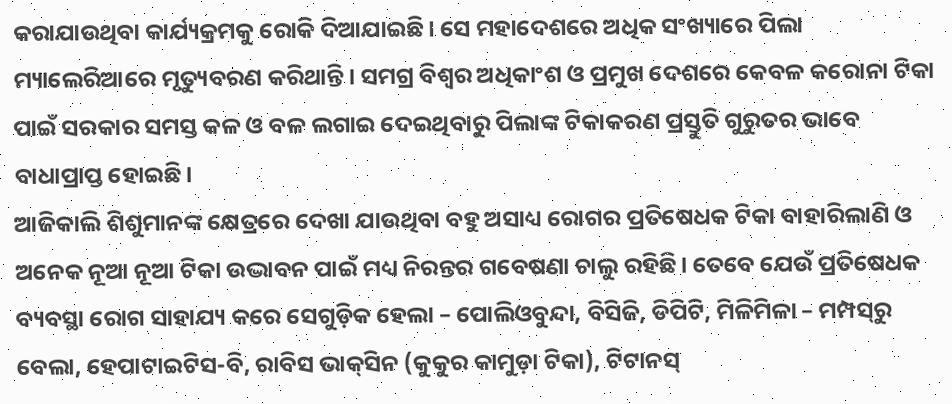କରାଯାଉଥିବା କାର୍ଯ୍ୟକ୍ରମକୁ ରୋକି ଦିଆଯାଇଛି। ସେ ମହାଦେଶରେ ଅଧିକ ସଂଖ୍ୟାରେ ପିଲା ମ୍ୟାଲେରିଆରେ ମୃତ୍ୟୁବରଣ କରିଥାନ୍ତି। ସମଗ୍ର ବିଶ୍ୱର ଅଧିକାଂଶ ଓ ପ୍ରମୁଖ ଦେଶରେ କେବଳ କରୋନା ଟିକା ପାଇଁ ସରକାର ସମସ୍ତ କଳ ଓ ବଳ ଲଗାଇ ଦେଇଥିବାରୁ ପିଲାଙ୍କ ଟିକାକରଣ ପ୍ରସ୍ତୁତି ଗୁରୁତର ଭାବେ ବାଧାପ୍ରାପ୍ତ ହୋଇଛି।
ଆଜିକାଲି ଶିଶୁମାନଙ୍କ କ୍ଷେତ୍ରରେ ଦେଖା ଯାଉଥିବା ବହୁ ଅସାଧ୍ୟ ରୋଗର ପ୍ରତିଷେଧକ ଟିକା ବାହାରିଲାଣି ଓ ଅନେକ ନୂଆ ନୂଆ ଟିକା ଉଦ୍ଭାବନ ପାଇଁ ମଧ୍ୟ ନିରନ୍ତର ଗବେଷଣା ଚାଲୁ ରହିଛି। ତେବେ ଯେଉଁ ପ୍ରତିଷେଧକ ବ୍ୟବସ୍ଥା ରୋଗ ସାହାଯ୍ୟ କରେ ସେଗୁଡ଼ିକ ହେଲା – ପୋଲିଓବୁନ୍ଦା, ବିସିଜି, ଡିପିଟି, ମିଳିମିଳା – ମମ୍ପସ୍‌ରୁ ବେଲା, ହେପାଟାଇଟିସ-ବି, ରାବିସ ଭାକ୍‌ସିନ (କୁକୁର କାମୁଡ଼ା ଟିକା), ଟିଟାନସ୍‌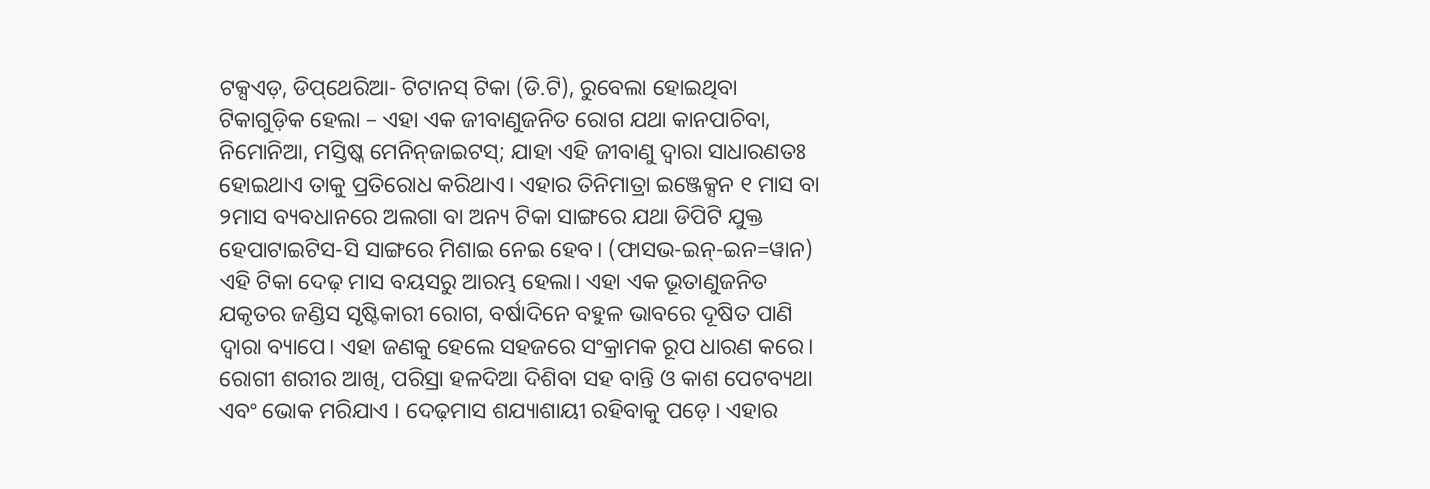ଟକ୍ସଏଡ଼, ଡିପ୍‌ଥେରିଆ- ଟିଟାନସ୍‌ ଟିକା (ଡି.ଟି), ରୁବେଲା ହୋଇଥିବା ଟିକାଗୁଡ଼ିକ ହେଲା – ଏହା ଏକ ଜୀବାଣୁଜନିତ ରୋଗ ଯଥା କାନପାଚିବା, ନିମୋନିଆ, ମସ୍ତିଷ୍କ ମେନିନ୍‌ଜାଇଟସ୍‌; ଯାହା ଏହି ଜୀବାଣୁ ଦ୍ୱାରା ସାଧାରଣତଃ ହୋଇଥାଏ ତାକୁ ପ୍ରତିରୋଧ କରିଥାଏ। ଏହାର ତିନିମାତ୍ରା ଇଞ୍ଜେକ୍ସନ ୧ ମାସ ବା ୨ମାସ ବ୍ୟବଧାନରେ ଅଲଗା ବା ଅନ୍ୟ ଟିକା ସାଙ୍ଗରେ ଯଥା ଡିପିଟି ଯୁକ୍ତ ହେପାଟାଇଟିସ-ସି ସାଙ୍ଗରେ ମିଶାଇ ନେଇ ହେବ। (ଫାସଭ-ଇନ୍‌-ଇନ=ୱାନ) ଏହି ଟିକା ଦେଢ଼ ମାସ ବୟସରୁ ଆରମ୍ଭ ହେଲା। ଏହା ଏକ ଭୂତାଣୁଜନିତ ଯକୃତର ଜଣ୍ଡିସ ସୃଷ୍ଟିକାରୀ ରୋଗ, ବର୍ଷାଦିନେ ବହୁଳ ଭାବରେ ଦୂଷିତ ପାଣି ଦ୍ୱାରା ବ୍ୟାପେ। ଏହା ଜଣକୁ ହେଲେ ସହଜରେ ସଂକ୍ରାମକ ରୂପ ଧାରଣ କରେ। ରୋଗୀ ଶରୀର ଆଖି, ପରିସ୍ରା ହଳଦିଆ ଦିଶିବା ସହ ବାନ୍ତି ଓ କାଶ ପେଟବ୍ୟଥା ଏବଂ ଭୋକ ମରିଯାଏ । ଦେଢ଼ମାସ ଶଯ୍ୟାଶାୟୀ ରହିବାକୁ ପଡ଼େ। ଏହାର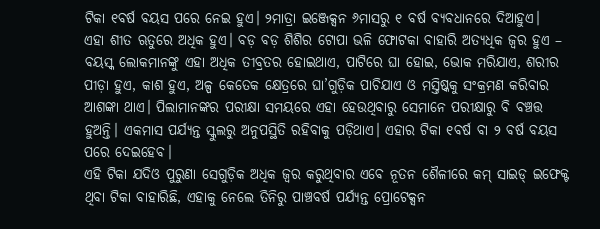ଟିକା ୧ବର୍ଷ ବୟସ ପରେ ନେଇ ହୁଏ। ୨ମାତ୍ରା ଇଞ୍ଜେକ୍ସନ ୬ମାସରୁ ୧ ବର୍ଷ ବ୍ୟବଧାନରେ ଦିଆହୁଏ।
ଏହା ଶୀତ ଋତୁରେ ଅଧିକ ହୁଏ। ବଡ଼ ବଡ଼ ଶିଶିର ଟୋପା ଭଳି ଫୋଟକା ବାହାରି ଅତ୍ୟଧିକ ଜ୍ୱର ହୁଏ – ବୟସ୍କ ଲୋକମାନଙ୍କୁ ଏହା ଅଧିକ ତୀବ୍ରତର ହୋଇଥାଏ, ପାଟିରେ ଘା ହୋଇ, ଭୋକ ମରିଯାଏ, ଶରୀର ପୀଡ଼ା ହୁଏ, କାଶ ହୁଏ, ଅଳ୍ପ କେତେକ କ୍ଷେତ୍ରରେ ଘା’ଗୁଡ଼ିକ ପାଚିଯାଏ ଓ ମସ୍ତିଷ୍କକୁ ସଂକ୍ରମଣ କରିବାର ଆଶଙ୍କା ଥାଏ। ପିଲାମାନଙ୍କର ପରୀକ୍ଷା ସମୟରେ ଏହା ହେଉଥିବାରୁ ସେମାନେ ପରୀକ୍ଷାରୁ ବି ବଞ୍ଚତ୍ତ ହୁଅନ୍ତି। ଏକମାସ ପର୍ଯ୍ୟନ୍ତ ସ୍କୁଲରୁ ଅନୁପସ୍ଥିତି ରହିବାକୁ ପଡ଼ିଥାଏ। ଏହାର ଟିକା ୧ବର୍ଷ ବା ୨ ବର୍ଷ ବୟସ ପରେ ଦେଇହେବ।
ଏହି ଟିକା ଯଦିଓ ପୁରୁଣା ସେଗୁଡ଼ିକ ଅଧିକ ଜ୍ୱର କରୁଥିବାର ଏବେ ନୂତନ ଶୈଳୀରେ କମ୍‌ ସାଇଡ୍‌ ଇଫେକ୍ଟ ଥିବା ଟିକା ବାହାରିଛି, ଏହାକୁ ନେଲେ ତିନିରୁ ପାଞ୍ଚବର୍ଷ ପର୍ଯ୍ୟନ୍ତ ପ୍ରୋଟେକ୍ସନ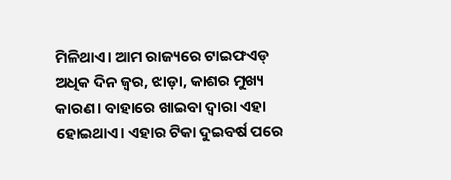ମିଳିଥାଏ। ଆମ ରାଜ୍ୟରେ ଟାଇଫଏଡ୍‌ ଅଧିକ ଦିନ ଜ୍ୱର, ଝାଡ଼ା, କାଶର ମୁଖ୍ୟ କାରଣ। ବାହାରେ ଖାଇବା ଦ୍ୱାରା ଏହା ହୋଇଥାଏ। ଏହାର ଟିକା ଦୁଇବର୍ଷ ପରେ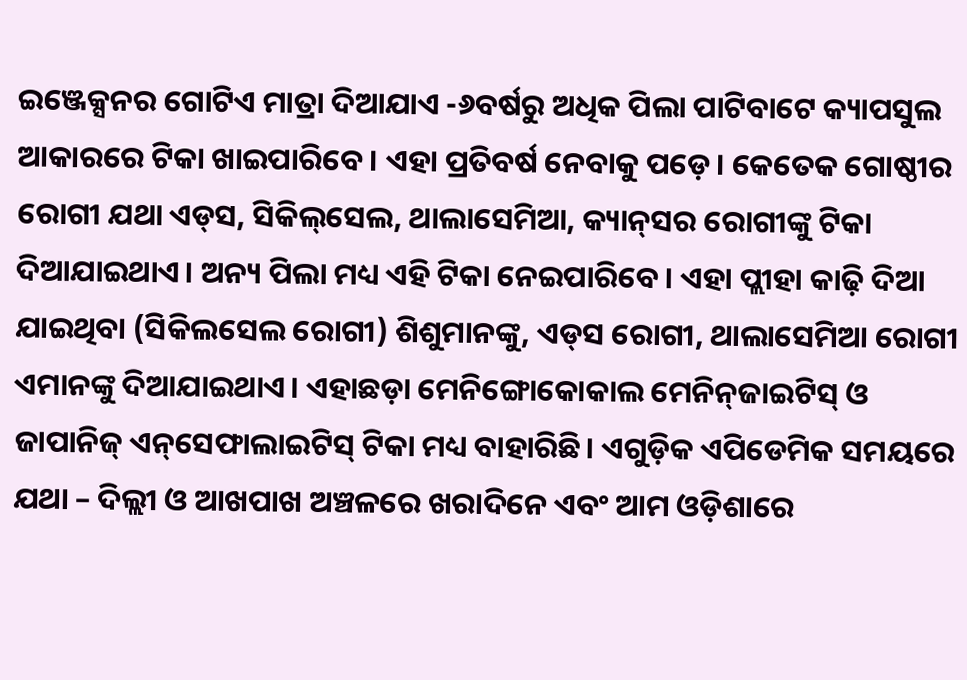ଇଞ୍ଜେକ୍ସନର ଗୋଟିଏ ମାତ୍ରା ଦିଆଯାଏ -୬ବର୍ଷରୁ ଅଧିକ ପିଲା ପାଟିବାଟେ କ୍ୟାପସୁଲ ଆକାରରେ ଟିକା ଖାଇପାରିବେ। ଏହା ପ୍ରତିବର୍ଷ ନେବାକୁ ପଡ଼େ। କେତେକ ଗୋଷ୍ଠୀର ରୋଗୀ ଯଥା ଏଡ୍‌ସ, ସିକିଲ୍‌ସେଲ, ଥାଲାସେମିଆ, କ୍ୟାନ୍‌ସର ରୋଗୀଙ୍କୁ ଟିକା ଦିଆଯାଇଥାଏ। ଅନ୍ୟ ପିଲା ମଧ୍ୟ ଏହି ଟିକା ନେଇପାରିବେ। ଏହା ପ୍ଲୀହା କାଢ଼ି ଦିଆ ଯାଇଥିବା (ସିକିଲସେଲ ରୋଗୀ) ଶିଶୁମାନଙ୍କୁ, ଏଡ୍‌ସ ରୋଗୀ, ଥାଲାସେମିଆ ରୋଗୀ ଏମାନଙ୍କୁ ଦିଆଯାଇଥାଏ। ଏହାଛଡ଼ା ମେନିଙ୍ଗୋକୋକାଲ ମେନିନ୍‌ଜାଇଟିସ୍‌ ଓ ଜାପାନିଜ୍‌ ଏନ୍‌ସେଫାଲାଇଟିସ୍‌ ଟିକା ମଧ୍ୟ ବାହାରିଛି। ଏଗୁଡ଼ିକ ଏପିଡେମିକ ସମୟରେ ଯଥା – ଦିଲ୍ଲୀ ଓ ଆଖପାଖ ଅଞ୍ଚଳରେ ଖରାଦିନେ ଏବଂ ଆମ ଓଡ଼ିଶାରେ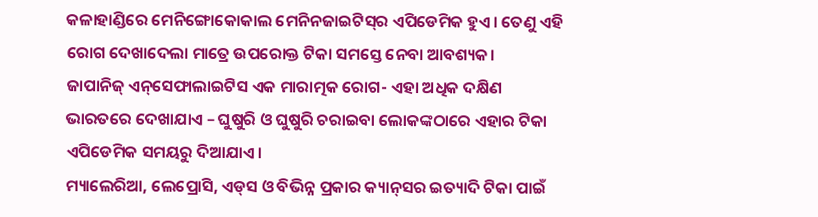କଳାହାଣ୍ଡିରେ ମେନିଙ୍ଗୋକୋକାଲ ମେନିନଜାଇଟିସ୍‌ର ଏପିଡେମିକ ହୁଏ। ତେଣୁ ଏହି ରୋଗ ଦେଖାଦେଲା ମାତ୍ରେ ଉପରୋକ୍ତ ଟିକା ସମସ୍ତେ ନେବା ଆବଶ୍ୟକ।
ଜାପାନିଜ୍‌ ଏନ୍‌ସେଫାଲାଇଟିସ ଏକ ମାରାତ୍ମକ ରୋଗ- ଏହା ଅଧିକ ଦକ୍ଷିଣ ଭାରତରେ ଦେଖାଯାଏ – ଘୁଷୁରି ଓ ଘୁଷୁରି ଚରାଇବା ଲୋକଙ୍କଠାରେ ଏହାର ଟିକା ଏପିଡେମିକ ସମୟରୁ ଦିଆଯାଏ।
ମ୍ୟାଲେରିଆ, ଲେପ୍ରୋସି, ଏଡ୍‌ସ ଓ ବିଭିନ୍ନ ପ୍ରକାର କ୍ୟାନ୍‌ସର ଇତ୍ୟାଦି ଟିକା ପାଇଁ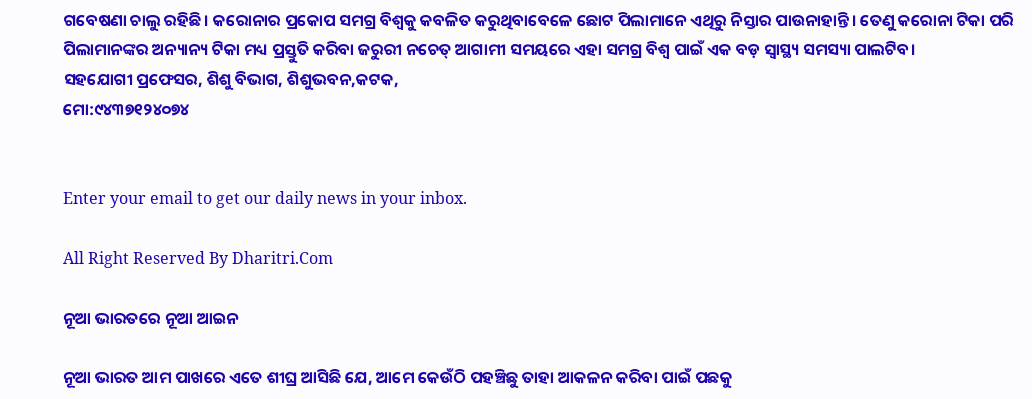ଗବେଷଣା ଚାଲୁ ରହିଛି। କରୋନାର ପ୍ରକୋପ ସମଗ୍ର ବିଶ୍ୱକୁ କବଳିତ କରୁଥିବାବେଳେ ଛୋଟ ପିଲାମାନେ ଏଥିରୁ ନିସ୍ତାର ପାଉନାହାନ୍ତି। ତେଣୁ କରୋନା ଟିକା ପରି ପିଲାମାନଙ୍କର ଅନ୍ୟାନ୍ୟ ଟିକା ମଧ୍ୟ ପ୍ରସ୍ତୁତି କରିବା ଜରୁରୀ ନଚେତ୍‌ ଆଗାମୀ ସମୟରେ ଏହା ସମଗ୍ର ବିଶ୍ୱ ପାଇଁ ଏକ ବଡ଼ ସ୍ବାସ୍ଥ୍ୟ ସମସ୍ୟା ପାଲଟିବ।
ସହଯୋଗୀ ପ୍ରଫେସର, ଶିଶୁ ବିଭାଗ, ଶିଶୁଭବନ,କଟକ,
ମୋ:୯୪୩୭୧୨୪୦୭୪


Enter your email to get our daily news in your inbox.

All Right Reserved By Dharitri.Com

ନୂଆ ଭାରତରେ ନୂଆ ଆଇନ

ନୂଆ ଭାରତ ଆମ ପାଖରେ ଏତେ ଶୀଘ୍ର ଆସିଛି ଯେ, ଆମେ କେଉଁଠି ପହଞ୍ଚିଛୁ ତାହା ଆକଳନ କରିବା ପାଇଁ ପଛକୁ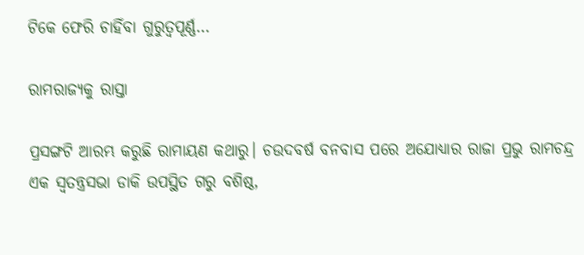ଟିକେ ଫେରି ଚାହିଁବା ଗୁରୁତ୍ୱପୂର୍ଣ୍ଣ…

ରାମରାଜ୍ୟକୁ ରାସ୍ତା

ପ୍ରସଙ୍ଗଟି ଆରମ୍ଭ କରୁଛି ରାମାୟଣ କଥାରୁ। ଚଉଦବର୍ଷ ବନବାସ ପରେ ଅଯୋଧ୍ୟାର ରାଜା ପ୍ରଭୁ ରାମଚନ୍ଦ୍ର ଏକ ସ୍ବତନ୍ତ୍ରସଭା ଡାକି ଉପସ୍ଥିତ ଗରୁ ବଶିଷ୍ଠ,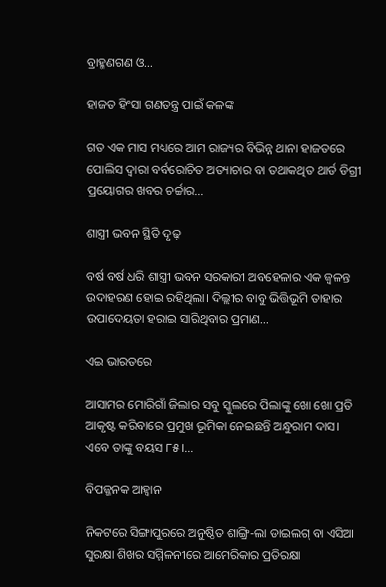ବ୍ରାହ୍ମଣଗଣ ଓ…

ହାଜତ ହିଂସା ଗଣତନ୍ତ୍ର ପାଇଁ କଳଙ୍କ

ଗତ ଏକ ମାସ ମଧ୍ୟରେ ଆମ ରାଜ୍ୟର ବିଭିନ୍ନ ଥାନା ହାଜତରେ ପୋଲିସ ଦ୍ୱାରା ବର୍ବରୋଚିତ ଅତ୍ୟାଚାର ବା ତଥାକଥିତ ଥାର୍ଡ ଡିଗ୍ରୀ ପ୍ରୟୋଗର ଖବର ଚର୍ଚ୍ଚାର…

ଶାସ୍ତ୍ରୀ ଭବନ ସ୍ଥିତି ଦୃଢ଼

ବର୍ଷ ବର୍ଷ ଧରି ଶାସ୍ତ୍ରୀ ଭବନ ସରକାରୀ ଅବହେଳାର ଏକ ଜ୍ୱଳନ୍ତ ଉଦାହରଣ ହୋଇ ରହିଥିଲା। ଦିଲ୍ଲୀର ବାବୁ ଭିତ୍ତିଭୂମି ତାହାର ଉପାଦେୟତା ହରାଇ ସାରିଥିବାର ପ୍ରମାଣ…

ଏଇ ଭାରତରେ

ଆସାମର ମୋରିଗାଁ ଜିଲାର ସବୁ ସ୍କୁଲରେ ପିଲାଙ୍କୁ ଖୋ ଖୋ ପ୍ରତି ଆକୃଷ୍ଟ କରିବାରେ ପ୍ରମୁଖ ଭୂମିକା ନେଇଛନ୍ତି ଅନ୍ଧୁରାମ ଦାସ। ଏବେ ତାଙ୍କୁ ବୟସ ୮୫।…

ବିପଜ୍ଜନକ ଆହ୍ବାନ

ନିକଟରେ ସିଙ୍ଗାପୁରରେ ଅନୁଷ୍ଠିତ ଶାଙ୍ଗ୍ରି-ଲା ଡାଇଲଗ୍‌ ବା ଏସିଆ ସୁରକ୍ଷା ଶିଖର ସମ୍ମିଳନୀରେ ଆମେରିକାର ପ୍ରତିରକ୍ଷା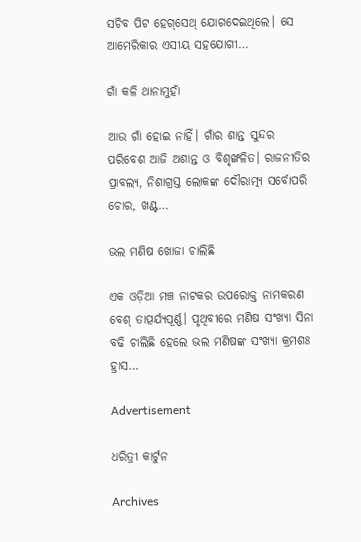ସଚିବ ପିଟ ହେଗ୍‌ସେଥ୍‌ ଯୋଗଦେଇଥିଲେ। ସେ ଆମେରିକାର ଏସୀୟ ସହଯୋଗୀ…

ଗାଁ କଳି ଥାନାମୁହାଁ

ଆଉ ଗାଁ ହୋଇ ନାହିଁ। ଗାଁର ଶାନ୍ତ ସୁନ୍ଦର ପରିବେଶ ଆଜି ଅଶାନ୍ତ ଓ ବିଶୃଙ୍ଖଳିତ। ରାଜନୀତିର ପ୍ରାବଲ୍ୟ, ନିଶାଗ୍ରସ୍ତ ଲୋକଙ୍କ ଦୌରାତ୍ମ୍ୟ ସର୍ବୋପରି ଚୋର, ଖଣ୍ଟ…

ଭଲ ମଣିଷ ଖୋଜା ଚାଲିଛି

ଏକ ଓଡ଼ିଆ ମଞ୍ଚ ନାଟକର ଉପରୋକ୍ତ ନାମକରଣ ବେଶ୍‌ ତାତ୍ପର୍ଯ୍ୟପୂର୍ଣ୍ଣ। ପୃଥିବୀରେ ମଣିଷ ସଂଖ୍ୟା ସିନା ବଢି ଚାଲିଛି ହେଲେ ଭଲ ମଣିଷଙ୍କ ସଂଖ୍ୟା କ୍ରମଶଃ ହ୍ରାସ…

Advertisement

ଧରିତ୍ରୀ କାର୍ଟୁନ

Archives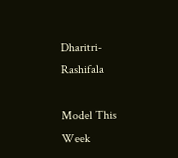Dharitri-Rashifala

Model This Week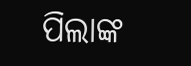ପିଲାଙ୍କ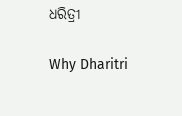ଧରିତ୍ରୀ

Why Dharitri